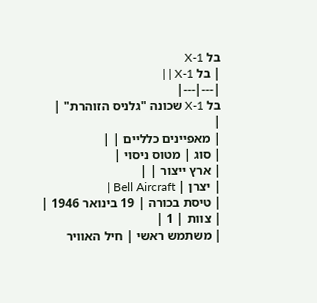בל X-1
| בל X-1 | |
|---|---|
בל X-1 שכונה "גלניס הזוהרת" |
|
| מאפיינים כלליים | |
| סוג | מטוס ניסוי |
| ארץ ייצור | |
| יצרן | Bell Aircraft |
| טיסת בכורה | 19 בינואר 1946 |
| צוות | 1 |
| משתמש ראשי | חיל האוויר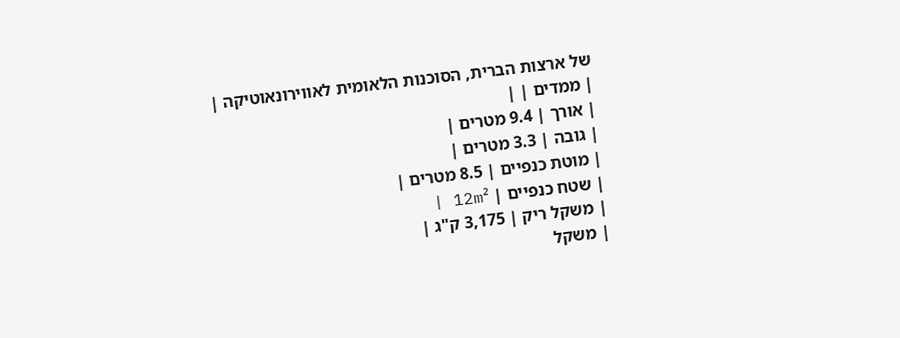של ארצות הברית, הסוכנות הלאומית לאווירונאוטיקה |
| ממדים | |
| אורך | 9.4 מטרים |
| גובה | 3.3 מטרים |
| מוטת כנפיים | 8.5 מטרים |
| שטח כנפיים | 12m² |
| משקל ריק | 3,175 ק"ג |
| משקל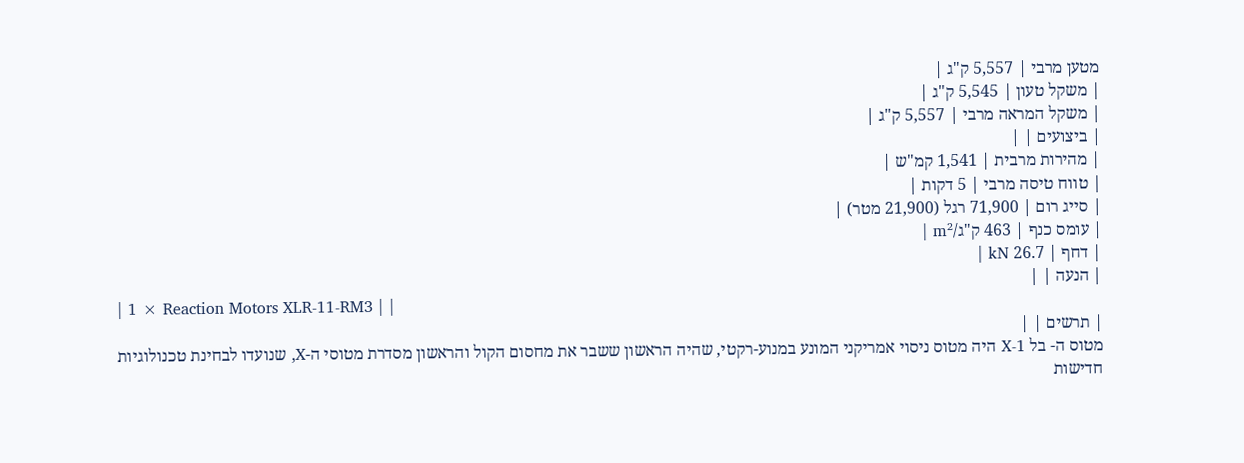מטען מרבי | 5,557 ק"ג |
| משקל טעון | 5,545 ק"ג |
| משקל המראה מרבי | 5,557 ק"ג |
| ביצועים | |
| מהירות מרבית | 1,541 קמ"ש |
| טווח טיסה מרבי | 5 דקות |
| סייג רום | 71,900 רגל (21,900 מטר) |
| עומס כנף | 463 ק"ג/m² |
| דחף | 26.7 kN |
| הנעה | |
| 1 × Reaction Motors XLR-11-RM3 | |
| תרשים | |
מטוס ה- בל X-1 היה מטוס ניסוי אמריקני המונע במנוע-רקטי, שהיה הראשון ששבר את מחסום הקול והראשון מסדרת מטוסי ה-X, שנועדו לבחינת טכנולוגיות חדישות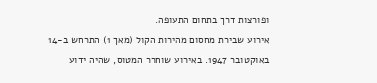ופורצות דרך בתחום התעופה.
אירוע שבירת מחסום מהירות הקול (מאך 1) התרחש ב-14 באוקטובר 1947. באירוע שוחרר המטוס, שהיה ידוע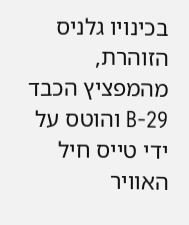בכינויו גלניס הזוהרת, מהמפציץ הכבד B-29 והוטס על ידי טייס חיל האוויר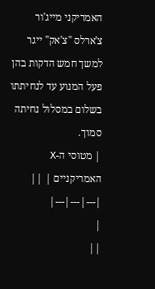האמריקני מייג'ור צ'ארלס "צ'אק" ייגר למשך חמש הדקות בהן פעל המנוע עד לנחיתתו בשלום במסלול נחיתה סמוך.
| מטוסי ה-X האמריקניים | ||
|---|---|---|
|
||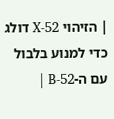| הזיהוי X-52 דולג כדי למנוע בלבול עם ה-B-52 |